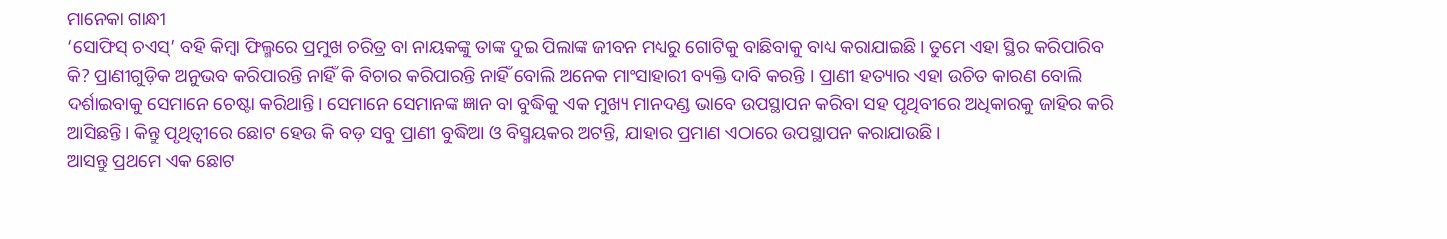ମାନେକା ଗାନ୍ଧୀ
‘ସୋଫିସ୍ ଚଏସ୍’ ବହି କିମ୍ବା ଫିଲ୍ମରେ ପ୍ରମୁଖ ଚରିତ୍ର ବା ନାୟକଙ୍କୁ ତାଙ୍କ ଦୁଇ ପିଲାଙ୍କ ଜୀବନ ମଧ୍ୟରୁ ଗୋଟିକୁ ବାଛିବାକୁ ବାଧ୍ୟ କରାଯାଇଛି। ତୁମେ ଏହା ସ୍ଥିର କରିପାରିବ କି? ପ୍ରାଣୀଗୁଡ଼ିକ ଅନୁଭବ କରିପାରନ୍ତି ନାହିଁ କି ବିଚାର କରିପାରନ୍ତି ନାହିଁ ବୋଲି ଅନେକ ମାଂସାହାରୀ ବ୍ୟକ୍ତି ଦାବି କରନ୍ତି । ପ୍ରାଣୀ ହତ୍ୟାର ଏହା ଉଚିତ କାରଣ ବୋଲି ଦର୍ଶାଇବାକୁ ସେମାନେ ଚେଷ୍ଟା କରିଥାନ୍ତି। ସେମାନେ ସେମାନଙ୍କ ଜ୍ଞାନ ବା ବୁଦ୍ଧିକୁ ଏକ ମୁଖ୍ୟ ମାନଦଣ୍ଡ ଭାବେ ଉପସ୍ଥାପନ କରିବା ସହ ପୃଥିବୀରେ ଅଧିକାରକୁ ଜାହିର କରି ଆସିଛନ୍ତି। କିନ୍ତୁ ପୃଥିତ୍ବୀରେ ଛୋଟ ହେଉ କି ବଡ଼ ସବୁ ପ୍ରାଣୀ ବୁଦ୍ଧିଆ ଓ ବିସ୍ମୟକର ଅଟନ୍ତି, ଯାହାର ପ୍ରମାଣ ଏଠାରେ ଉପସ୍ଥାପନ କରାଯାଉଛି।
ଆସନ୍ତୁ ପ୍ରଥମେ ଏକ ଛୋଟ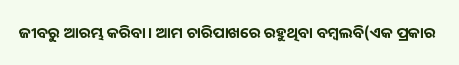ଜୀବରୁ ଆରମ୍ଭ କରିବା। ଆମ ଚାରିପାଖରେ ରହୁଥିବା ବମ୍ବଲବି(ଏକ ପ୍ରକାର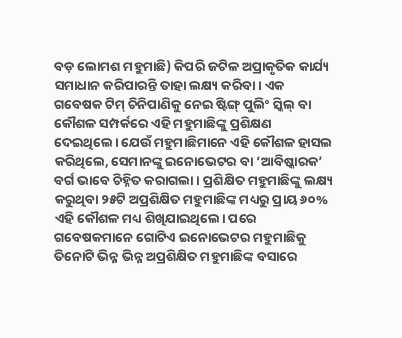ବଡ଼ ଲୋମଶ ମହୁମାଛି) କିପରି ଜଟିଳ ଅପ୍ରାକୃତିକ କାର୍ଯ୍ୟ ସମାଧାନ କରିପାରନ୍ତି ତାହା ଲକ୍ଷ୍ୟ କରିବା। ଏକ ଗବେଷକ ଟିମ୍ ଚିନିପାଣିକୁ ନେଇ ଷ୍ଟିଙ୍ଗ୍ ପୁଲିଂ ସ୍କିଲ୍ ବା କୌଶଳ ସମ୍ପର୍କରେ ଏହି ମହୁମାଛିଙ୍କୁ ପ୍ରଶିକ୍ଷଣ ଦେଇଥିଲେ। ଯେଉଁ ମହୁମାଛିମାନେ ଏହି କୌଶଳ ହାସଲ କରିଥିଲେ, ସେମାନଙ୍କୁ ଇନୋଭେଟର ବା ‘ଆବିଷ୍କାରକ’ ବର୍ଗ ଭାବେ ଚିହ୍ନିତ କରାଗଲା । ପ୍ରଶିକ୍ଷିତ ମହୁମାଛିଙ୍କୁ ଲକ୍ଷ୍ୟ କରୁଥିବା ୨୫ଟି ଅପ୍ରଶିକ୍ଷିତ ମହୁମାଛିଙ୍କ ମଧ୍ୟରୁ ପ୍ରାୟ ୬୦% ଏହି କୌଶଳ ମଧ୍ୟ ଶିଖିଯାଇଥିଲେ। ପରେ ଗବେଷକମାନେ ଗୋଟିଏ ଇନୋଭେଟର ମହୁମାଛିକୁ ତିନୋଟି ଭିନ୍ନ ଭିନ୍ନ ଅପ୍ରଶିକ୍ଷିତ ମହୁମାଛିଙ୍କ ବସାରେ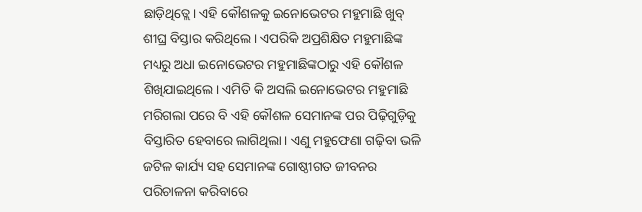ଛାଡ଼ିଥିତ୍ଲେ। ଏହି କୌଶଳକୁ ଇନୋଭେଟର ମହୁମାଛି ଖୁବ୍ ଶୀଘ୍ର ବିସ୍ତାର କରିଥିଲେ। ଏପରିକି ଅପ୍ରଶିକ୍ଷିତ ମହୁମାଛିଙ୍କ ମଧ୍ୟରୁ ଅଧା ଇନୋଭେଟର ମହୁମାଛିଙ୍କଠାରୁ ଏହି କୌଶଳ ଶିଖିଯାଇଥିଲେ। ଏମିତି କି ଅସଲି ଇନୋଭେଟର ମହୁମାଛି ମରିଗଲା ପରେ ବି ଏହି କୌଶଳ ସେମାନଙ୍କ ପର ପିଢ଼ିଗୁଡ଼ିକୁ ବିସ୍ତାରିତ ହେବାରେ ଲାଗିଥିଲା। ଏଣୁ ମହୁଫେଣା ଗଢ଼ିବା ଭଳି ଜଟିଳ କାର୍ଯ୍ୟ ସହ ସେମାନଙ୍କ ଗୋଷ୍ଠୀଗତ ଜୀବନର ପରିଚାଳନା କରିବାରେ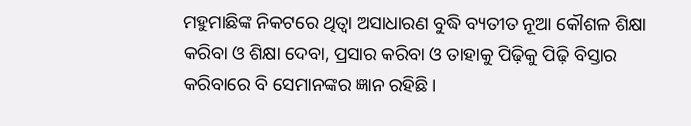ମହୁମାଛିଙ୍କ ନିକଟରେ ଥିତ୍ବା ଅସାଧାରଣ ବୁଦ୍ଧି ବ୍ୟତୀତ ନୂଆ କୌଶଳ ଶିକ୍ଷା କରିବା ଓ ଶିକ୍ଷା ଦେବା, ପ୍ରସାର କରିବା ଓ ତାହାକୁ ପିଢ଼ିକୁ ପିଢ଼ି ବିସ୍ତାର କରିବାରେ ବି ସେମାନଙ୍କର ଜ୍ଞାନ ରହିଛି।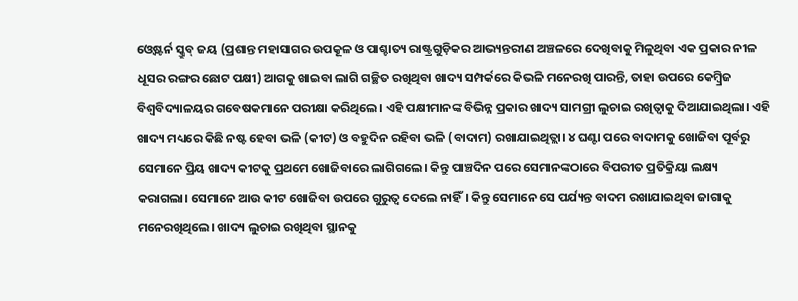ଓ୍ବେଷ୍ଟର୍ନ ସ୍କ୍ରୁବ୍ ଜୟ (ପ୍ରଶାନ୍ତ ମହାସାଗର ଉପକୂଳ ଓ ପାଶ୍ଚାତ୍ୟ ରାଷ୍ଟ୍ରଗୁଡ଼ିକର ଆଭ୍ୟନ୍ତରୀଣ ଅଞ୍ଚଳରେ ଦେଖିବାକୁ ମିଳୁଥିବା ଏକ ପ୍ରକାର ନୀଳ ଧୂସର ରଙ୍ଗର ଛୋଟ ପକ୍ଷୀ) ଆଗକୁ ଖାଇବା ଲାଗି ଗଚ୍ଛିତ ରଖିଥିବା ଖାଦ୍ୟ ସମ୍ପର୍କରେ କିଭଳି ମନେରଖି ପାରନ୍ତି, ତାହା ଉପରେ କେମ୍ବ୍ରିଜ ବିଶ୍ୱବିଦ୍ୟାଳୟର ଗବେଷକମାନେ ପରୀକ୍ଷା କରିଥିଲେ। ଏହି ପକ୍ଷୀମାନଙ୍କ ବିଭିନ୍ନ ପ୍ରକାର ଖାଦ୍ୟ ସାମଗ୍ରୀ ଲୁଚାଇ ରଖିତ୍ବାକୁ ଦିଆଯାଇଥିଲା। ଏହି ଖାଦ୍ୟ ମଧ୍ୟରେ କିଛି ନଷ୍ଟ ହେବା ଭଳି (କୀଟ) ଓ ବହୁଦିନ ରହିବା ଭଳି (ବାଦାମ) ରଖାଯାଇଥିତ୍ଲା। ୪ ଘଣ୍ଟା ପରେ ବାଦାମକୁ ଖୋଜିବା ପୂର୍ବରୁ ସେମାନେ ପ୍ରିୟ ଖାଦ୍ୟ କୀଟକୁ ପ୍ରଥମେ ଖୋଜିବାରେ ଲାଗିଗଲେ। କିନ୍ତୁ ପାଞ୍ଚଦିନ ପରେ ସେମାନଙ୍କଠାରେ ବିପରୀତ ପ୍ରତିକ୍ରିୟା ଲକ୍ଷ୍ୟ କରାଗଲା। ସେମାନେ ଆଉ କୀଟ ଖୋଜିବା ଉପରେ ଗୁରୁତ୍ୱ ଦେଲେ ନାହିଁ। କିନ୍ତୁ ସେମାନେ ସେ ପର୍ଯ୍ୟନ୍ତ ବାଦମ ରଖାଯାଇଥିବା ଜାଗାକୁ ମନେରଖିଥିଲେ। ଖାଦ୍ୟ ଲୁଚାଇ ରଖିଥିବା ସ୍ଥାନକୁ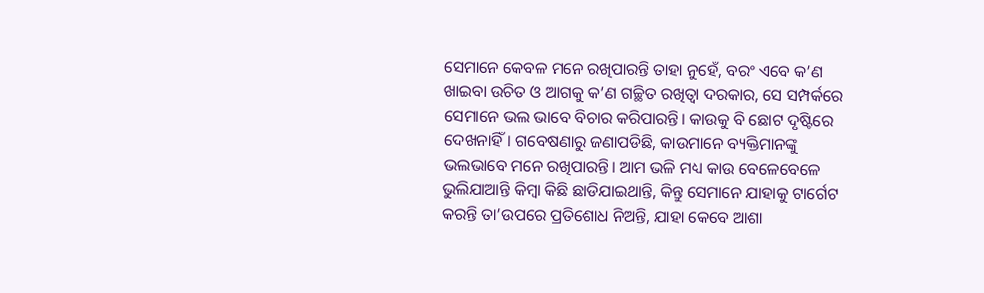ସେମାନେ କେବଳ ମନେ ରଖିପାରନ୍ତି ତାହା ନୁହେଁ, ବରଂ ଏବେ କ’ଣ ଖାଇବା ଉଚିତ ଓ ଆଗକୁ କ’ଣ ଗଚ୍ଛିତ ରଖିତ୍ବା ଦରକାର, ସେ ସମ୍ପର୍କରେ ସେମାନେ ଭଲ ଭାବେ ବିଚାର କରିପାରନ୍ତି। କାଉକୁ ବି ଛୋଟ ଦୃଷ୍ଟିରେ ଦେଖନାହିଁ। ଗବେଷଣାରୁ ଜଣାପଡିଛି, କାଉମାନେ ବ୍ୟକ୍ତିମାନଙ୍କୁ ଭଲଭାବେ ମନେ ରଖିପାରନ୍ତି। ଆମ ଭଳି ମଧ୍ୟ କାଉ ବେଳେବେଳେ ଭୁଲିଯାଆନ୍ତି କିମ୍ବା କିଛି ଛାଡିଯାଇଥାନ୍ତି, କିନ୍ତୁ ସେମାନେ ଯାହାକୁ ଟାର୍ଗେଟ କରନ୍ତି ତା’ଉପରେ ପ୍ରତିଶୋଧ ନିଅନ୍ତି, ଯାହା କେବେ ଆଶା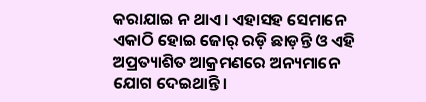କରାଯାଇ ନ ଥାଏ। ଏହାସହ ସେମାନେ ଏକାଠି ହୋଇ ଜୋର୍ ରଡ଼ି ଛାଡ଼ନ୍ତି ଓ ଏହି ଅପ୍ରତ୍ୟାଶିତ ଆକ୍ରମଣରେ ଅନ୍ୟମାନେ ଯୋଗ ଦେଇଥାନ୍ତି।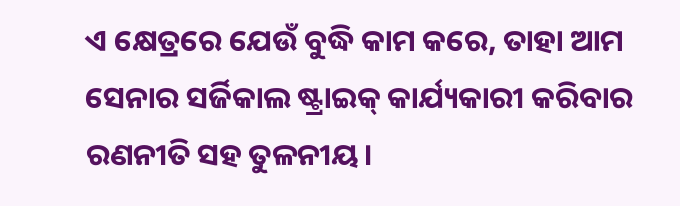ଏ କ୍ଷେତ୍ରରେ ଯେଉଁ ବୁଦ୍ଧି କାମ କରେ, ତାହା ଆମ ସେନାର ସର୍ଜିକାଲ ଷ୍ଟ୍ରାଇକ୍ କାର୍ଯ୍ୟକାରୀ କରିବାର ରଣନୀତି ସହ ତୁଳନୀୟ।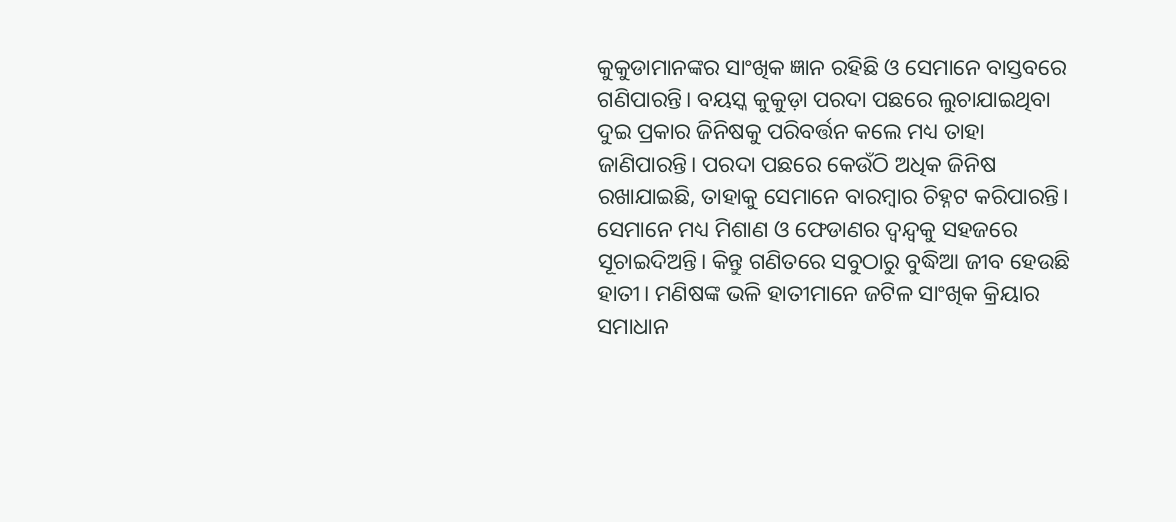କୁକୁଡାମାନଙ୍କର ସାଂଖିକ ଜ୍ଞାନ ରହିଛି ଓ ସେମାନେ ବାସ୍ତବରେ ଗଣିପାରନ୍ତି। ବୟସ୍କ କୁକୁଡ଼ା ପରଦା ପଛରେ ଲୁଚାଯାଇଥିବା ଦୁଇ ପ୍ରକାର ଜିନିଷକୁ ପରିବର୍ତ୍ତନ କଲେ ମଧ୍ୟ ତାହା ଜାଣିପାରନ୍ତି। ପରଦା ପଛରେ କେଉଁଠି ଅଧିକ ଜିନିଷ ରଖାଯାଇଛି, ତାହାକୁ ସେମାନେ ବାରମ୍ବାର ଚିହ୍ନଟ କରିପାରନ୍ତି। ସେମାନେ ମଧ୍ୟ ମିଶାଣ ଓ ଫେଡାଣର ଦ୍ୱନ୍ଦ୍ୱକୁ ସହଜରେ ସୂଚାଇଦିଅନ୍ତି। କିନ୍ତୁ ଗଣିତରେ ସବୁଠାରୁ ବୁଦ୍ଧିଆ ଜୀବ ହେଉଛି ହାତୀ। ମଣିଷଙ୍କ ଭଳି ହାତୀମାନେ ଜଟିଳ ସାଂଖିକ କ୍ରିୟାର ସମାଧାନ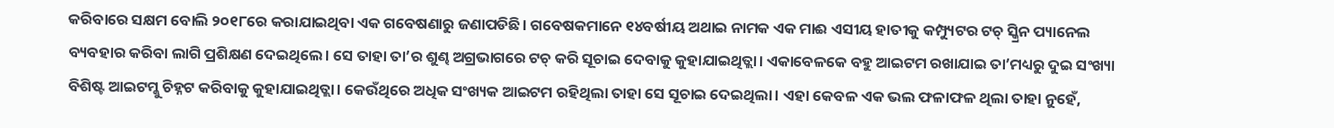କରିବାରେ ସକ୍ଷମ ବୋଲି ୨୦୧୮ରେ କରାଯାଇଥିବା ଏକ ଗବେଷଣାରୁ ଜଣାପଡିଛି। ଗବେଷକମାନେ ୧୪ବର୍ଷୀୟ ଅଥାଇ ନାମକ ଏକ ମାଈ ଏସୀୟ ହାତୀକୁ କମ୍ପ୍ୟୁଟର ଟଚ୍ ସ୍କ୍ରିନ ପ୍ୟାନେଲ ବ୍ୟବହାର କରିବା ଲାଗି ପ୍ରଶିକ୍ଷଣ ଦେଇଥିଲେ। ସେ ତାହା ତା’ର ଶୁଣ୍ଢ ଅଗ୍ରଭାଗରେ ଟଚ୍ କରି ସୂଚାଇ ଦେବାକୁ କୁହାଯାଇଥିତ୍ଲା। ଏକାବେଳକେ ବହୁ ଆଇଟମ ରଖାଯାଇ ତା’ମଧ୍ୟରୁ ଦୁଇ ସଂଖ୍ୟା ବିଶିଷ୍ଟ ଆଇଟମ୍କୁ ଚିହ୍ନଟ କରିବାକୁ କୁହାଯାଇଥିତ୍ଲା। କେଉଁଥିରେ ଅଧିକ ସଂଖ୍ୟକ ଆଇଟମ ରହିଥିଲା ତାହା ସେ ସୂଚାଇ ଦେଇଥିଲା। ଏହା କେବଳ ଏକ ଭଲ ଫଳାଫଳ ଥିଲା ତାହା ନୁହେଁ,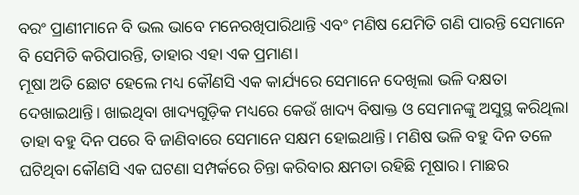ବରଂ ପ୍ରାଣୀମାନେ ବି ଭଲ ଭାବେ ମନେରଖିପାରିଥାନ୍ତି ଏବଂ ମଣିଷ ଯେମିତି ଗଣି ପାରନ୍ତି ସେମାନେ ବି ସେମିତି କରିପାରନ୍ତି, ତାହାର ଏହା ଏକ ପ୍ରମାଣ।
ମୂଷା ଅତି ଛୋଟ ହେଲେ ମଧ୍ୟ କୌଣସି ଏକ କାର୍ଯ୍ୟରେ ସେମାନେ ଦେଖିଲା ଭଳି ଦକ୍ଷତା ଦେଖାଇଥାନ୍ତି। ଖାଇଥିବା ଖାଦ୍ୟଗୁଡ଼ିକ ମଧ୍ୟରେ କେଉଁ ଖାଦ୍ୟ ବିଷାକ୍ତ ଓ ସେମାନଙ୍କୁ ଅସୁସ୍ଥ କରିଥିଲା ତାହା ବହୁ ଦିନ ପରେ ବି ଜାଣିବାରେ ସେମାନେ ସକ୍ଷମ ହୋଇଥାନ୍ତି। ମଣିଷ ଭଳି ବହୁ ଦିନ ତଳେ ଘଟିଥିବା କୌଣସି ଏକ ଘଟଣା ସମ୍ପର୍କରେ ଚିନ୍ତା କରିବାର କ୍ଷମତା ରହିଛି ମୂଷାର। ମାଛର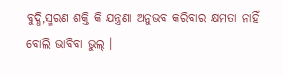ବୁଦ୍ଧି,ସ୍ମରଣ ଶକ୍ତି କି ଯନ୍ତ୍ରଣା ଅନୁଭବ କରିବାର କ୍ଷମତା ନାହିଁ ବୋଲି ଭାବିବା ଭୁଲ୍ ।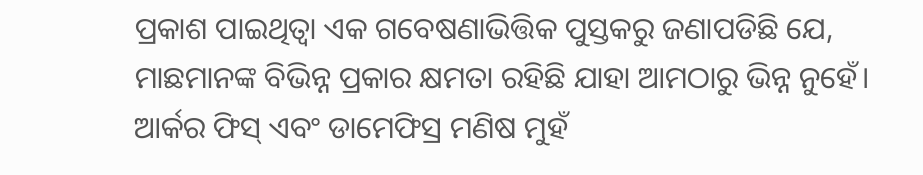ପ୍ରକାଶ ପାଇଥିତ୍ବା ଏକ ଗବେଷଣାଭିତ୍ତିକ ପୁସ୍ତକରୁ ଜଣାପଡିଛି ଯେ, ମାଛମାନଙ୍କ ବିଭିନ୍ନ ପ୍ରକାର କ୍ଷମତା ରହିଛି ଯାହା ଆମଠାରୁ ଭିନ୍ନ ନୁହେଁ। ଆର୍କର ଫିସ୍ ଏବଂ ଡାମେଫିସ୍ର ମଣିଷ ମୁହଁ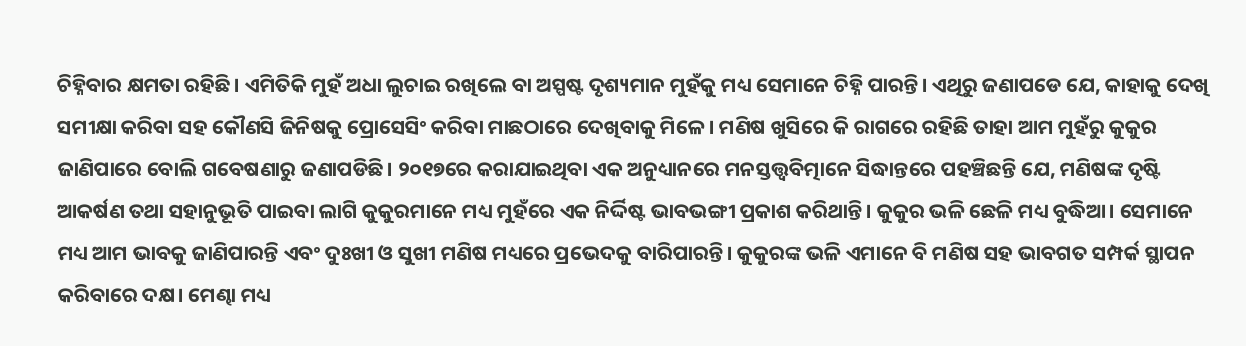ଚିହ୍ନିବାର କ୍ଷମତା ରହିଛି। ଏମିତିକି ମୁହଁ ଅଧା ଲୁଚାଇ ରଖିଲେ ବା ଅସ୍ପଷ୍ଟ ଦୃଶ୍ୟମାନ ମୁହଁକୁ ମଧ୍ୟ ସେମାନେ ଚିହ୍ନି ପାରନ୍ତି। ଏଥିରୁ ଜଣାପଡେ ଯେ, କାହାକୁ ଦେଖି ସମୀକ୍ଷା କରିବା ସହ କୌଣସି ଜିନିଷକୁ ପ୍ରୋସେସିଂ କରିବା ମାଛଠାରେ ଦେଖିବାକୁ ମିଳେ। ମଣିଷ ଖୁସିରେ କି ରାଗରେ ରହିଛି ତାହା ଆମ ମୁହଁରୁ କୁକୁର ଜାଣିପାରେ ବୋଲି ଗବେଷଣାରୁ ଜଣାପଡିଛି। ୨୦୧୭ରେ କରାଯାଇଥିବା ଏକ ଅନୁଧ୍ୟାନରେ ମନସ୍ତତ୍ତ୍ୱବିତ୍ମାନେ ସିଦ୍ଧାନ୍ତରେ ପହଞ୍ଚିଛନ୍ତି ଯେ, ମଣିଷଙ୍କ ଦୃଷ୍ଟି ଆକର୍ଷଣ ତଥା ସହାନୁଭୂତି ପାଇବା ଲାଗି କୁକୁରମାନେ ମଧ୍ୟ ମୁହଁରେ ଏକ ନିର୍ଦ୍ଦିଷ୍ଟ ଭାବଭଙ୍ଗୀ ପ୍ରକାଶ କରିଥାନ୍ତି। କୁକୁର ଭଳି ଛେଳି ମଧ୍ୟ ବୁଦ୍ଧିଆ। ସେମାନେ ମଧ୍ୟ ଆମ ଭାବକୁ ଜାଣିପାରନ୍ତି ଏବଂ ଦୁଃଖୀ ଓ ସୁଖୀ ମଣିଷ ମଧ୍ୟରେ ପ୍ରଭେଦକୁ ବାରିପାରନ୍ତି। କୁକୁରଙ୍କ ଭଳି ଏମାନେ ବି ମଣିଷ ସହ ଭାବଗତ ସମ୍ପର୍କ ସ୍ଥାପନ କରିବାରେ ଦକ୍ଷ। ମେଣ୍ଢା ମଧ୍ୟ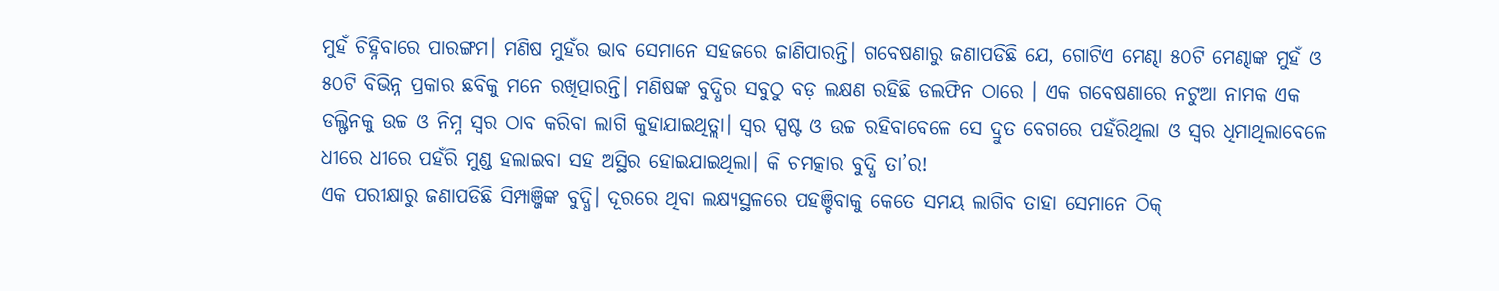ମୁହଁ ଚିହ୍ନିବାରେ ପାରଙ୍ଗମ। ମଣିଷ ମୁହଁର ଭାବ ସେମାନେ ସହଜରେ ଜାଣିପାରନ୍ତି। ଗବେଷଣାରୁ ଜଣାପଡିଛି ଯେ, ଗୋଟିଏ ମେଣ୍ଢା ୫୦ଟି ମେଣ୍ଢାଙ୍କ ମୁହଁ ଓ ୫୦ଟି ବିଭିନ୍ନ ପ୍ରକାର ଛବିକୁ ମନେ ରଖିତ୍ପାରନ୍ତି। ମଣିଷଙ୍କ ବୁଦ୍ଧିର ସବୁଠୁ ବଡ଼ ଲକ୍ଷଣ ରହିଛି ଡଲଫିନ ଠାରେ । ଏକ ଗବେଷଣାରେ ନଟୁଆ ନାମକ ଏକ ଡଲ୍ଫିନକୁ ଉଚ୍ଚ ଓ ନିମ୍ନ ସ୍ବର ଠାବ କରିବା ଲାଗି କୁହାଯାଇଥିତ୍ଲା। ସ୍ବର ସ୍ପଷ୍ଟ ଓ ଉଚ୍ଚ ରହିବାବେଳେ ସେ ଦ୍ରୁତ ବେଗରେ ପହଁରିଥିଲା ଓ ସ୍ବର ଧିମାଥିଲାବେଳେ ଧୀରେ ଧୀରେ ପହଁରି ମୁଣ୍ଡ ହଲାଇବା ସହ ଅସ୍ଥିର ହୋଇଯାଇଥିଲା। କି ଚମତ୍କାର ବୁଦ୍ଧି ତା’ର!
ଏକ ପରୀକ୍ଷାରୁ ଜଣାପଡିଛି ସିମ୍ପାଞ୍ଜିଙ୍କ ବୁଦ୍ଧି। ଦୂରରେ ଥିବା ଲକ୍ଷ୍ୟସ୍ଥଳରେ ପହଞ୍ଚିବାକୁ କେତେ ସମୟ ଲାଗିବ ତାହା ସେମାନେ ଠିକ୍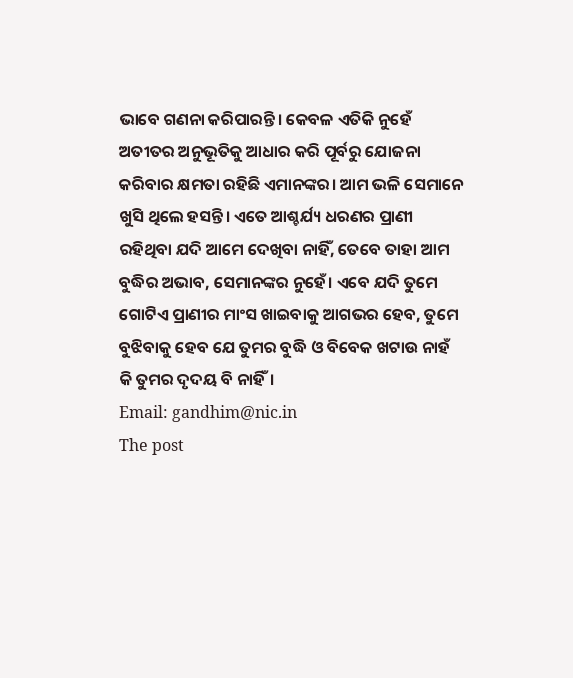ଭାବେ ଗଣନା କରିପାରନ୍ତି। କେବଳ ଏତିକି ନୁହେଁ ଅତୀତର ଅନୁଭୂତିକୁ ଆଧାର କରି ପୂର୍ବରୁ ଯୋଜନା କରିବାର କ୍ଷମତା ରହିଛି ଏମାନଙ୍କର। ଆମ ଭଳି ସେମାନେ ଖୁସି ଥିଲେ ହସନ୍ତି। ଏତେ ଆଶ୍ଚର୍ଯ୍ୟ ଧରଣର ପ୍ରାଣୀ ରହିଥିବା ଯଦି ଆମେ ଦେଖିବା ନାହିଁ, ତେବେ ତାହା ଆମ ବୁଦ୍ଧିର ଅଭାବ, ସେମାନଙ୍କର ନୁହେଁ। ଏବେ ଯଦି ତୁମେ ଗୋଟିଏ ପ୍ରାଣୀର ମାଂସ ଖାଇବାକୁ ଆଗଭର ହେବ, ତୁମେ ବୁଝିବାକୁ ହେବ ଯେ ତୁମର ବୁଦ୍ଧି ଓ ବିବେକ ଖଟାଉ ନାହଁ କି ତୁମର ଦୃଦୟ ବି ନାହିଁ।
Email: gandhim@nic.in
The post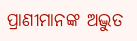ପ୍ରାଣୀମାନଙ୍କ ଅଦ୍ଭୁତ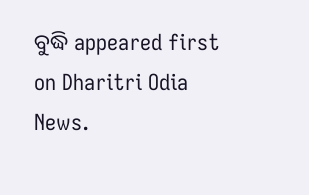ବୁଦ୍ଧି appeared first on Dharitri Odia News.